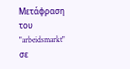Μετάφραση του "arbeidsmarkt" σε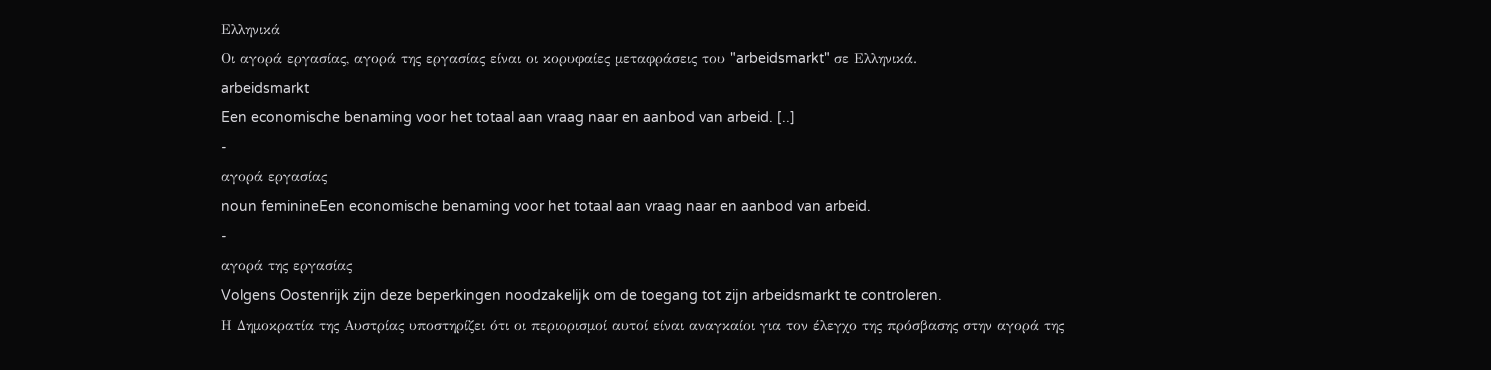Ελληνικά
Οι αγορά εργασίας, αγορά της εργασίας είναι οι κορυφαίες μεταφράσεις του "arbeidsmarkt" σε Ελληνικά.
arbeidsmarkt
Een economische benaming voor het totaal aan vraag naar en aanbod van arbeid. [..]
-
αγορά εργασίας
noun feminineEen economische benaming voor het totaal aan vraag naar en aanbod van arbeid.
-
αγορά της εργασίας
Volgens Oostenrijk zijn deze beperkingen noodzakelijk om de toegang tot zijn arbeidsmarkt te controleren.
Η Δημοκρατία της Αυστρίας υποστηρίζει ότι οι περιορισμοί αυτοί είναι αναγκαίοι για τον έλεγχο της πρόσβασης στην αγορά της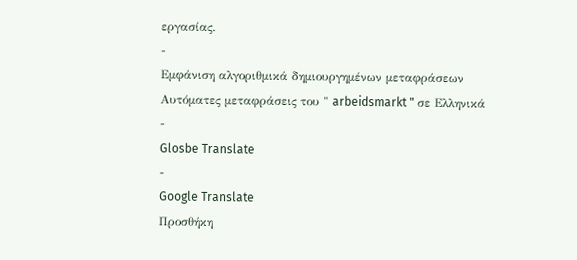εργασίας.
-
Εμφάνιση αλγοριθμικά δημιουργημένων μεταφράσεων
Αυτόματες μεταφράσεις του " arbeidsmarkt " σε Ελληνικά
-
Glosbe Translate
-
Google Translate
Προσθήκη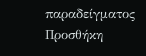παραδείγματος
Προσθήκη